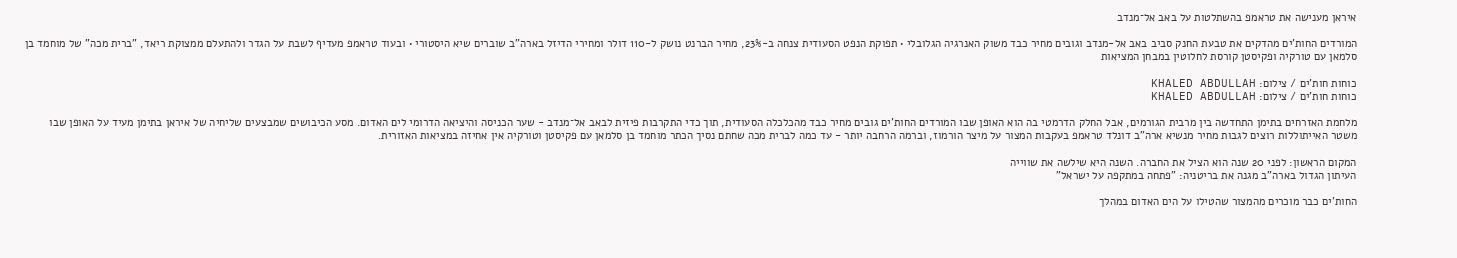איראן מענישה את טראמפ בהשתלטות על באב אל־מנדב

המורדים החות'ים מהדקים את טבעת החנק סביב באב אל-מנדב וגובים מחיר כבד משוק האנרגיה הגלובלי • תפוקת הנפט הסעודית צנחה ב-23%, מחיר הברנט נושק ל-110 דולר ומחירי הדיזל בארה"ב שוברים שיא היסטורי • ובעוד טראמפ מעדיף לשבת על הגדר ולהתעלם ממצוקת ריאד, "ברית מכה" של מוחמד בן סלמאן עם טורקיה ופקיסטן קורסת לחלוטין במבחן המציאות

כוחות חות'ים / צילום: KHALED ABDULLAH
כוחות חות'ים / צילום: KHALED ABDULLAH

מלחמת האזרחים בתימן התחדשה בין מרבית הגורמים, אבל החלק הדרמטי בה הוא האופן שבו המורדים החות'ים גובים מחיר כבד מהכלכלה הסעודית, תוך כדי התקרבות פיזית לבאב אל־מנדב - שער הכניסה והיציאה הדרומי לים האדום. מסע הכיבושים שמבצעים שליחיה של איראן בתימן מעיד על האופן שבו משטר האייתוללות רוצים לגבות מחיר מנשיא ארה"ב דונלד טראמפ בעקבות המצור על מיצר הורמוז, וברמה הרחבה יותר - עד כמה לברית מכה שחתם נסיך הכתר מוחמד בן סלמאן עם פקיסטן וטורקיה אין אחיזה במציאות האזורית.

המקום הראשון: לפני 20 שנה הוא הציל את החברה. השנה היא שילשה את שווייה
העיתון הגדול בארה"ב מגנה את בריטניה: "פתחה במתקפה על ישראל"

החות'ים כבר מוכרים מהמצור שהטילו על הים האדום במהלך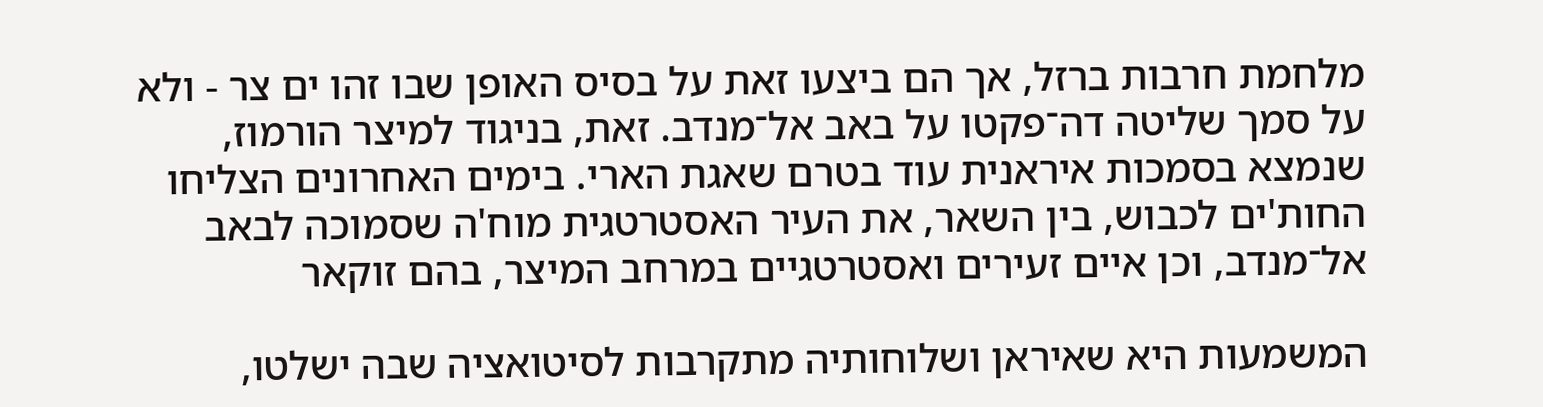מלחמת חרבות ברזל, אך הם ביצעו זאת על בסיס האופן שבו זהו ים צר - ולא על סמך שליטה דה־פקטו על באב אל־מנדב. זאת, בניגוד למיצר הורמוז, שנמצא בסמכות איראנית עוד בטרם שאגת הארי. בימים האחרונים הצליחו החות'ים לכבוש, בין השאר, את העיר האסטרטגית מוח'ה שסמוכה לבאב אל־מנדב, וכן איים זעירים ואסטרטגיים במרחב המיצר, בהם זוקאר

המשמעות היא שאיראן ושלוחותיה מתקרבות לסיטואציה שבה ישלטו,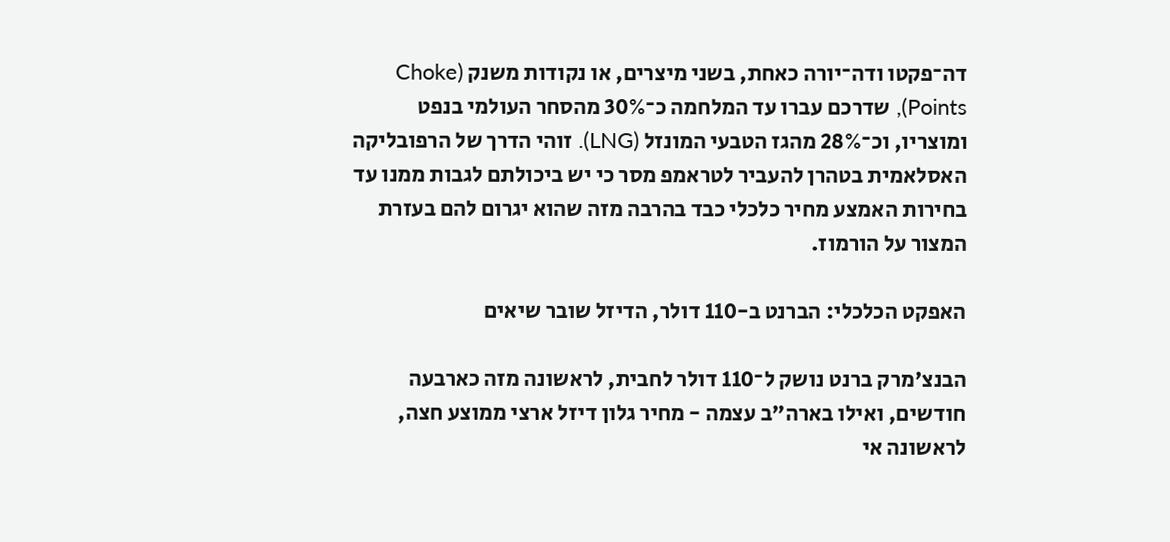דה־פקטו ודה־יורה כאחת, בשני מיצרים, או נקודות משנק (Choke Points), שדרכם עברו עד המלחמה כ־30% מהסחר העולמי בנפט ומוצריו, וכ־28% מהגז הטבעי המונזל (LNG). זוהי הדרך של הרפובליקה האסלאמית בטהרן להעביר לטראמפ מסר כי יש ביכולתם לגבות ממנו עד בחירות האמצע מחיר כלכלי כבד בהרבה מזה שהוא יגרום להם בעזרת המצור על הורמוז.

האפקט הכלכלי: הברנט ב-110 דולר, הדיזל שובר שיאים

הבנצ'מרק ברנט נושק ל־110 דולר לחבית, לראשונה מזה כארבעה חודשים, ואילו בארה"ב עצמה - מחיר גלון דיזל ארצי ממוצע חצה, לראשונה אי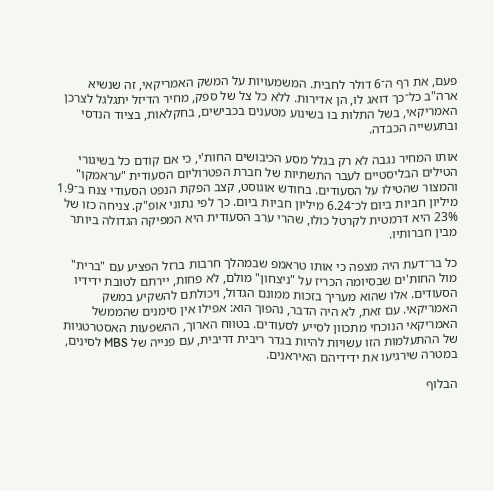פעם, את רף ה־6 דולר לחבית. המשמעויות על המשק האמריקאי, זה שנשיא ארה"ב כל־כך דואג לו, הן אדירות. ללא כל צל של ספק, מחיר הדיזל יתגלגל לצרכן האמריקאי, בשל התלות בו בשינוע מטענים בכבישים, בחקלאות, בציוד הנדסי ובתעשייה הכבדה.

אותו המחיר נגבה לא רק בגלל מסע הכיבושים החות'י, כי אם קודם כל בשיגורי הטילים הבליסטיים לעבר התשתיות של חברת הפטרוליום הסעודית "עראמקו" והמצור שהטילו על הסעודים. בחודש אוגוסט, קצב הפקת הנפט הסעודי צנח ב־1.9 מיליון חביות ביום לכ־6.24 מיליון חביות ביום. כך לפי נתוני אופ"ק. צניחה כזו של 23% היא דרמטית לקרטל כולו, שהרי ערב הסעודית היא המפיקה הגדולה ביותר מבין חברותיו.

כל בר־דעת היה מצפה כי אותו טראמפ שבמהלך חרבות ברזל הפציע עם "ברית" מול החות'ים שבסיומה הכריז על "ניצחון" מולם, לא פחות, יירתם לטובת ידידיו הסעודים. אלו שהוא מעריך בזכות ממונם הגדול, ויכולתם להשקיע במשק האמריקאי. עם זאת, לא היה הדבר, נהפוך הוא: אפילו אין סימנים שהממשל האמריקאי הנוכחי מתכוון לסייע לסעודים. בטווח הארוך, ההשפעות האסטרטגיות של ההתעלמות הזו עשויות להיות בגדר ריבית דריבית, עם פנייה של MBS לסינים, במטרה שירגיעו את ידידיהם האיראנים.

הבלוף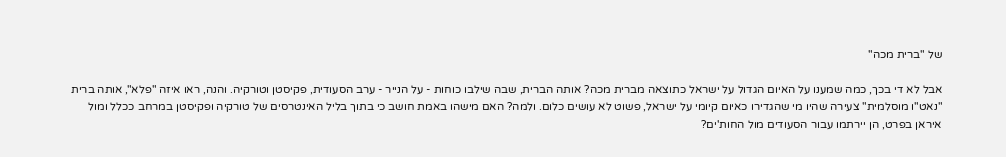של "ברית מכה"

אבל לא די בכך, כמה שמענו על האיום הגדול על ישראל כתוצאה מברית מכה? אותה הברית, שבה שילבו כוחות - על הנייר - ערב הסעודית, פקיסטן וטורקיה. והנה, ראו איזה "פלא", אותה ברית "נאט"ו מוסלמית" צעירה שהיו מי שהגדירו כאיום קיומי על ישראל, פשוט לא עושים כלום. ולמה? האם מישהו באמת חושב כי בתוך בליל האינטרסים של טורקיה ופקיסטן במרחב ככלל ומול איראן בפרט, הן יירתמו עבור הסעודים מול החות'ים?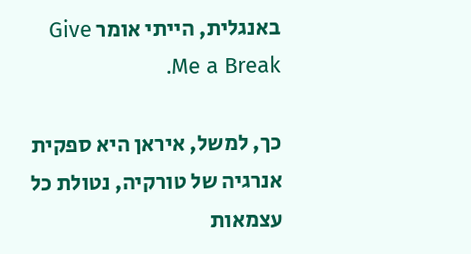באנגלית, הייתי אומר Give Me a Break.

כך, למשל, איראן היא ספקית אנרגיה של טורקיה, נטולת כל עצמאות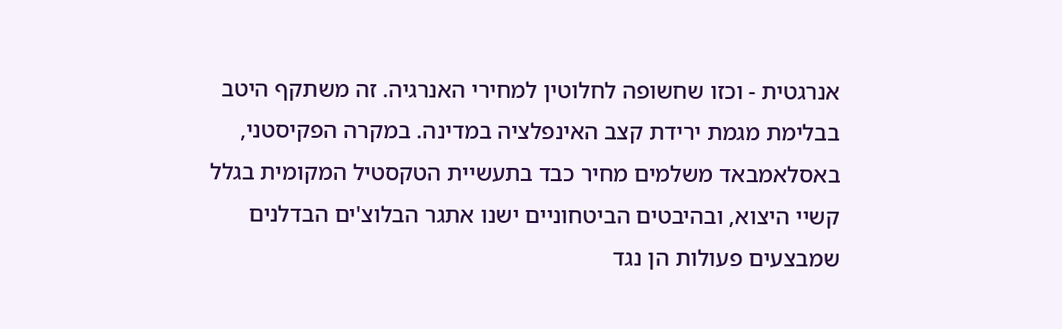אנרגטית - וכזו שחשופה לחלוטין למחירי האנרגיה. זה משתקף היטב בבלימת מגמת ירידת קצב האינפלציה במדינה. במקרה הפקיסטני, באסלאמבאד משלמים מחיר כבד בתעשיית הטקסטיל המקומית בגלל קשיי היצוא, ובהיבטים הביטחוניים ישנו אתגר הבלוצ'ים הבדלנים שמבצעים פעולות הן נגד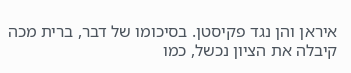איראן והן נגד פקיסטן. בסיכומו של דבר, ברית מכה קיבלה את הציון נכשל, כמו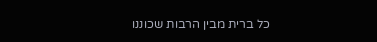כל ברית מבין הרבות שכוננו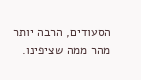הסעודים, הרבה יותר מהר ממה שציפינו.